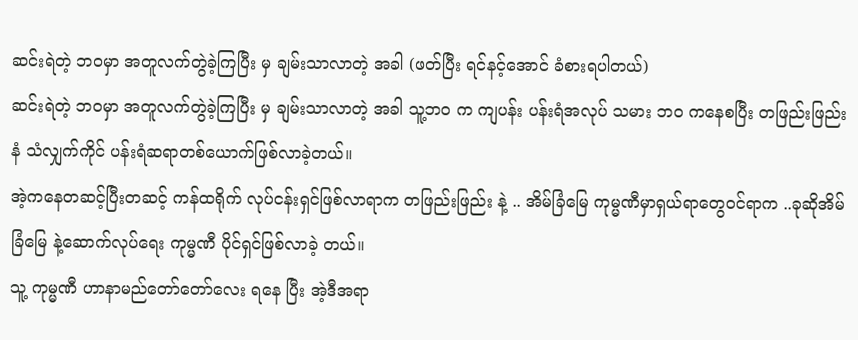ဆင်းရဲတဲ့ ဘဝမှာ အတူလက်တွဲခဲ့ကြပြီး မှ ချမ်းသာလာတဲ့ အခါ (ဖတ်ပြီး ရင်နင့်အောင် ခံစားရပါတယ်)
ဆင်းရဲတဲ့ ဘဝမှာ အတူလက်တွဲခဲ့ကြပြီး မှ ချမ်းသာလာတဲ့ အခါ သူ့ဘဝ က ကျပန်း ပန်းရံအလုပ် သမား ဘဝ ကနေစပြီး တဖြည်းဖြည်း နံ သံလျှက်ကိုင် ပန်းရံဆရာတစ်ယောက်ဖြစ်လာခဲ့တယ်။
အဲ့ကနေတဆင့်ပြီးတဆင့် ကန်ထရိုက် လုပ်ငန်းရှင်ဖြစ်လာရာက တဖြည်းဖြည်း နဲ့ .. အိမ်ခြံမြေ ကုမ္မဏီမှာရှယ်ရာတွေဝင်ရာက ..ခုဆိုအိမ်ခြံမြေ နဲ့ဆောက်လုပ်ရေး ကုမ္မဏီ ပိုင်ရှင်ဖြစ်လာခဲ့ တယ်။
သူ့ ကုမ္မဏီ ဟာနာမည်တော်တော်လေး ရနေ ပြီး အဲ့ဒီအရာ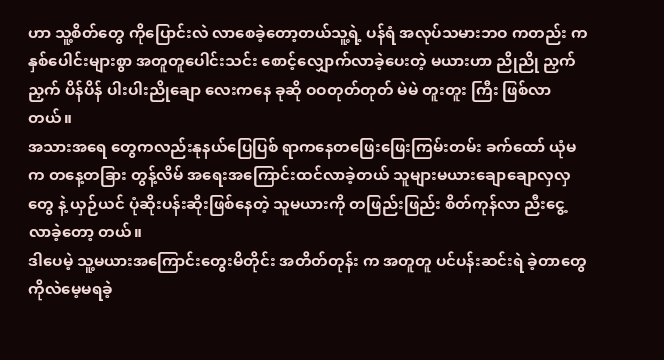ဟာ သူ့စိတ်တွေ ကိုပြောင်းလဲ လာစေခဲ့တော့တယ်သူ့ရဲ့ ပန်ရံ အလုပ်သမားဘဝ ကတည်း ကနှစ်ပေါင်းများစွာ အတူတူပေါင်းသင်း စောင့်လျှောက်လာခဲ့ပေးတဲ့ မယားဟာ ညိုညို ညှက်ညှက် ပိန်ပိန် ပါးပါးညိုချော လေးကနေ ခုဆို ဝဝတုတ်တုတ် မဲမဲ တူးတူး ကြီး ဖြစ်လာတယ်။
အသားအရေ တွေကလည်းနုနယ်ပြေပြစ် ရာကနေတဖြေးဖြေးကြမ်းတမ်း ခက်ထော် ယုံမက တနေ့တခြား တွန့်လိမ် အရေးအကြောင်းထင်လာခဲ့တယ် သူများမယားချောချောလှလှ တွေ နဲ့ ယှဉ်ယင် ပုံဆိုးပန်းဆိုးဖြစ်နေတဲ့ သူမယားကို တဖြည်းဖြည်း စိတ်ကုန်လာ ညီးငွေ့လာခဲ့တော့ တယ်။
ဒါပေမဲ့ သူ့မယားအကြောင်းတွေးမိတိုင်း အတိတ်တုန်း က အတူတူ ပင်ပန်းဆင်းရဲ ခဲ့တာတွေ ကိုလဲမေ့မရခဲ့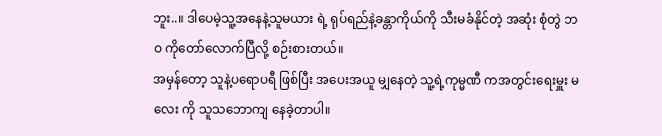ဘူး..။ ဒါပေမဲ့သူ့အနေနဲ့သူမယား ရဲ့ ရုပ်ရည်နဲ့ခန္တာကိုယ်ကို သီးမခံနိုင်တဲ့ အဆုံး စုံတွဲ ဘဝ ကိုတော်လောက်ပြီလို့ စဉ်းစားတယ်။
အမှန်တော့ သူနဲ့ပရောပရီ ဖြစ်ပြီး အပေးအယူ မျှနေတဲ့ သူ့ရဲ့ကုမ္မဏီ ကအတွင်းရေးမှူး မလေး ကို သူသဘောကျ နေခဲ့တာပါ။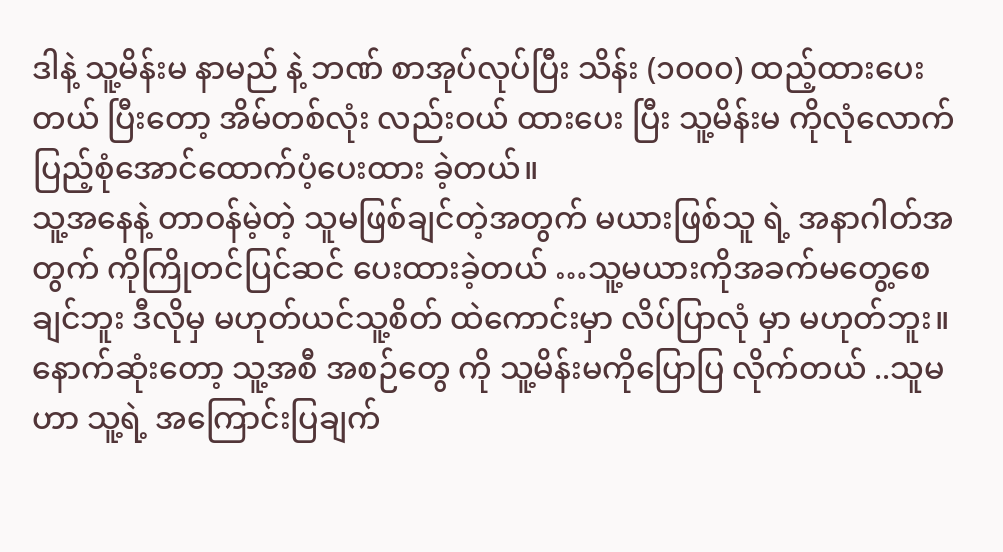ဒါနဲ့ သူ့မိန်းမ နာမည် နဲ့ ဘဏ် စာအုပ်လုပ်ပြီး သိန်း (၁၀၀၀) ထည့်ထားပေးတယ် ပြီးတော့ အိမ်တစ်လုံး လည်းဝယ် ထားပေး ပြီး သူ့မိန်းမ ကိုလုံလောက်ပြည့်စုံအောင်ထောက်ပံ့ပေးထား ခဲ့တယ်။
သူ့အနေနဲ့ တာဝန်မဲ့တဲ့ သူမဖြစ်ချင်တဲ့အတွက် မယားဖြစ်သူ ရဲ့ အနာဂါတ်အတွက် ကိုကြိုတင်ပြင်ဆင် ပေးထားခဲ့တယ် …သူ့မယားကိုအခက်မတွေ့စေချင်ဘူး ဒီလိုမှ မဟုတ်ယင်သူ့စိတ် ထဲကောင်းမှာ လိပ်ပြာလုံ မှာ မဟုတ်ဘူး။
နောက်ဆုံးတော့ သူ့အစီ အစဉ်တွေ ကို သူ့မိန်းမကိုပြောပြ လိုက်တယ် ..သူမ ဟာ သူ့ရဲ့ အကြောင်းပြချက်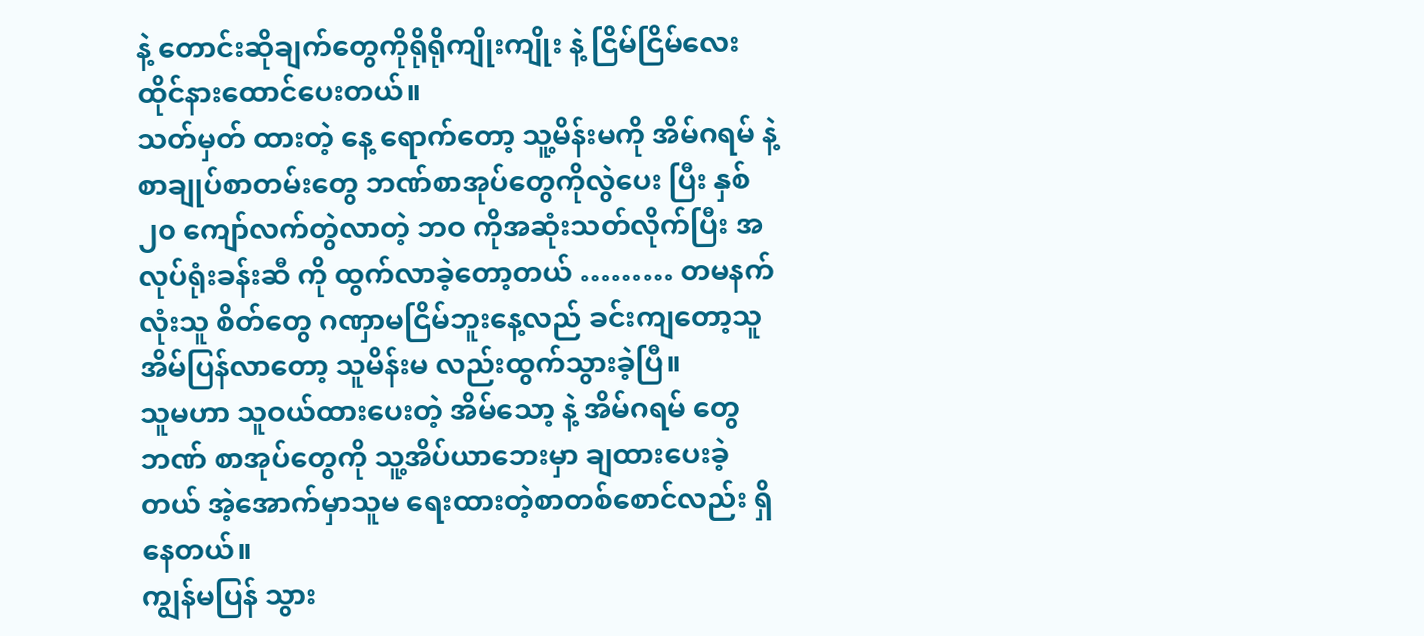နဲ့ တောင်းဆိုချက်တွေကိုရိုရိုကျိုးကျိုး နဲ့ ငြိမ်ငြိမ်လေး ထိုင်နားထောင်ပေးတယ်။
သတ်မှတ် ထားတဲ့ နေ့ ရောက်တော့ သူ့မိန်းမကို အိမ်ဂရမ် နဲ့ စာချုပ်စာတမ်းတွေ ဘဏ်စာအုပ်တွေကိုလွဲပေး ပြီး နှစ် ၂၀ ကျော်လက်တွဲလာတဲ့ ဘဝ ကိုအဆုံးသတ်လိုက်ပြီး အလုပ်ရုံးခန်းဆီ ကို ထွက်လာခဲ့တော့တယ် ……… တမနက်လုံးသူ စိတ်တွေ ဂဏှာမငြိမ်ဘူးနေ့လည် ခင်းကျတော့သူ အိမ်ပြန်လာတော့ သူမိန်းမ လည်းထွက်သွားခဲ့ပြီ။
သူမဟာ သူဝယ်ထားပေးတဲ့ အိမ်သော့ နဲ့ အိမ်ဂရမ် တွေဘဏ် စာအုပ်တွေကို သူ့အိပ်ယာဘေးမှာ ချထားပေးခဲ့တယ် အဲ့အောက်မှာသူမ ရေးထားတဲ့စာတစ်စောင်လည်း ရှိနေတယ်။
ကျွန်မပြန် သွား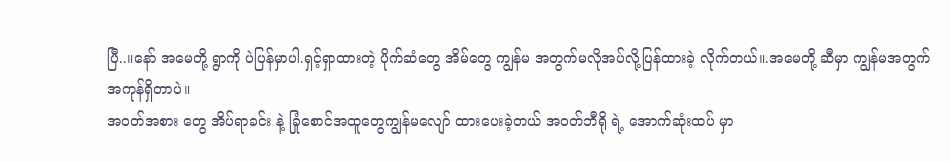ပြီ..။နော် အမေတို့ ရွာကို ပဲပြန်မှာပါ.ရှင့်ရှာထားတဲ့ ပိုက်ဆံတွေ အိမ်တွေ ကျွန်မ အတွက်မလိုအပ်လို့ပြန်ထားခဲ့ လိုက်တယ်။.အမေတို့ ဆီမှာ ကျွန်မအတွက်အကုန်ရှိတာပဲ။
အဝတ်အစား တွေ အိပ်ရာခင်း နဲ့ ခြုံစောင်အထူတွေကျွန်မလျော် ထားပေးခဲ့တယ် အဝတ်ဘီရို ရဲ့ အောက်ဆုံးထပ် မှာ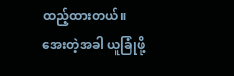ထည့်ထားတယ်။
အေးတဲ့အခါ ယူခြုံဖို့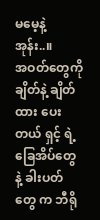မမေ့နဲ့ အုန်း..။
အဝတ်တွေကို ချိတ်နဲ့ ချိတ်ထား ပေးတယ် ရှင့် ရဲ့ ခြေအိပ်တွေ နဲ့ ခါးပတ်တွေ က ဘီရို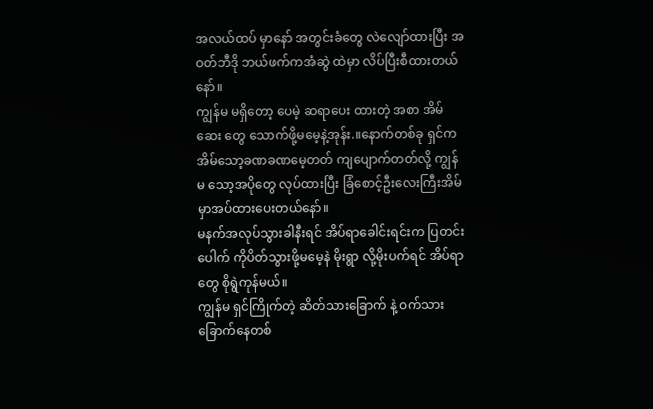အလယ်ထပ် မှာနော် အတွင်းခံတွေ လဲလျော်ထားပြီး အဝတ်ဘီဒို ဘယ်ဖက်ကအံဆွဲ ထဲမှာ လိပ်ပြီးစီထားတယ်နော်။
ကျွန်မ မရှိတော့ ပေမဲ့ ဆရာပေး ထားတဲ့ အစာ အိမ်ဆေး တွေ သောက်ဖို့မမေ့နဲ့အုန်း.။နောက်တစ်ခု ရှင်က အိမ်သော့ခဏခဏမေ့တတ် ကျပျောက်တတ်လို့ ကျွန်မ သော့အပိုတွေ လုပ်ထားပြီး ခြံစောင့်ဦးလေးကြီးအိမ်မှာအပ်ထားပေးတယ်နော်။
မနက်အလုပ်သွားခါနီးရင် အိပ်ရာခေါင်းရင်းက ပြတင်းပေါက် ကိုပိတ်သွားဖို့မမေ့နဲ မိုးရွာ လို့မိုးပက်ရင် အိပ်ရာတွေ စိုရွဲကုန်မယ်။
ကျွန်မ ရှင်ကြိုက်တဲ့ ဆိတ်သားခြောက် နဲ့ ဝက်သားခြောက်နေတစ်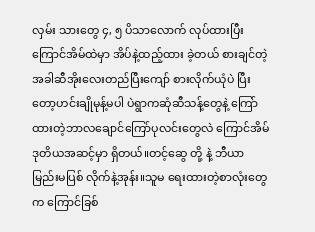လှမ်း သားတွေ ၄, ၅ ပိသာလောက် လုပ်ထားပြီး ကြောင်အိမ်ထဲမှာ အိပ်နဲ့ထည့်ထား ခဲ့တယ် စားချင်တဲ့အခါဆီအိုးလေးတည်ပြီးကျော် စားလိုက်ယုံပဲ ပြီးတော့ဟင်းချိုမုန့်မပါ ပဲရွာကဆုံဆီသန့်တွေနဲ့ ကြော်
ထားတဲ့ဘာလချောင်ကြော်ပုလင်းတွေလဲ ကြောင်အိမ် ဒုတိယအဆင့်မှာ ရှိတယ်။တင့်ဆွေ တို့ နဲ့ ဘီယာမြည်းမပြစ် လိုက်နဲ့အုန်း။သူမ ရေးထားတဲ့စာလုံးတွေ က ကြောင်ခြစ်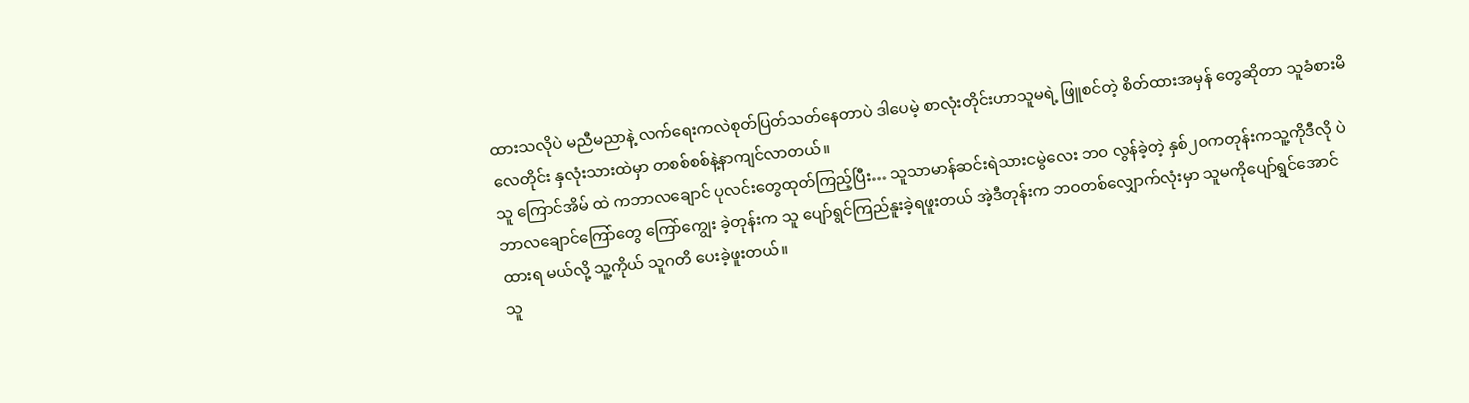ထားသလိုပဲ မညီမညာနဲ့ လက်ရေးကလဲစုတ်ပြတ်သတ်နေတာပဲ ဒါပေမဲ့ စာလုံးတိုင်းဟာသူမရဲ့ ဖြူစင်တဲ့ စိတ်ထားအမှန် တွေဆိုတာ သူခံစားမိ လေတိုင်း နှလုံးသားထဲမှာ တစစ်စစ်နဲ့နာကျင်လာတယ်။
သူ ကြောင်အိမ် ထဲ ကဘာလချောင် ပုလင်းတွေထုတ်ကြည့်ပြီး… သူသာမာန်ဆင်းရဲသားငမွဲလေး ဘဝ လွန်ခဲ့တဲ့ နှစ်၂၀ကတုန်းကသူ့ကိုဒီလို ပဲ ဘာလချောင်ကြော်တွေ ကြော်ကျွေး ခဲ့တုန်းက သူ ပျော်ရွင်ကြည်နူးခဲ့ရဖူးတယ် အဲ့ဒီတုန်းက ဘဝတစ်လျှောက်လုံးမှာ သူမကိုပျော်ရွင်အောင်ထားရ မယ်လို့ သူ့ကိုယ် သူဂတိ ပေးခဲ့ဖူးတယ်။
သူ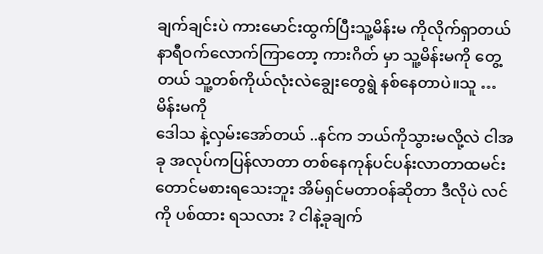ချက်ချင်းပဲ ကားမောင်းထွက်ပြီးသူ့မိန်းမ ကိုလိုက်ရှာတယ် နာရီဝက်လောက်ကြာတော့ ကားဂိတ် မှာ သူ့မိန်းမကို တွေ့တယ် သူ့တစ်ကိုယ်လုံးလဲချွေးတွေရွဲ နစ်နေတာပဲ။သူ …မိန်းမကို
ဒေါသ နဲ့လှမ်းအော်တယ် ..နင်က ဘယ်ကိုသွားမလို့လဲ ငါအခု အလုပ်ကပြန်လာတာ တစ်နေကုန်ပင်ပန်းလာတာထမင်းတောင်မစားရသေးဘူး အိမ်ရှင်မတာဝန်ဆိုတာ ဒီလိုပဲ လင်ကို ပစ်ထား ရသလား ? ငါနဲ့ခုချက်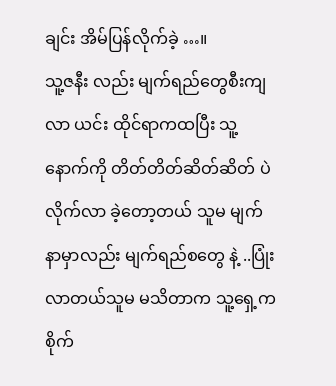ချင်း အိမ်ပြန်လိုက်ခဲ့ …။
သူ့ဇနီး လည်း မျက်ရည်တွေစီးကျလာ ယင်း ထိုင်ရာကထပြီး သူ့နောက်ကို တိတ်တိတ်ဆိတ်ဆိတ် ပဲလိုက်လာ ခဲ့တော့တယ် သူမ မျက်နာမှာလည်း မျက်ရည်စတွေ နဲ့ ..ပြုံးလာတယ်သူမ မသိတာက သူ့ရှေ့က စိုက်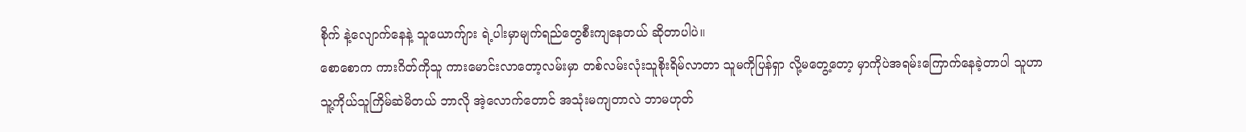စိုက် နဲ့လျောက်နေနဲ့ သူယောက်ျား ရဲ့ပါးမှာမျက်ရည်တွေစီးကျနေတယ် ဆိုတာပါပဲ။
စောစောက ကားဂိတ်ကိုသူ ကားမောင်းလာတော့လမ်းမှာ တစ်လမ်းလုံးသူစိုးရိမ်လာတာ သူမကိုပြန်ရှာ လို့မတွေ့တော့ မှာကိုပဲအရမ်းကြောက်နေခဲ့တာပါ သူဟာ သူ့ကိုယ်သူကြိမ်ဆဲမိတယ် ဘာလို အဲ့လောက်တောင် အသုံးမကျတာလဲ ဘာမဟုတ်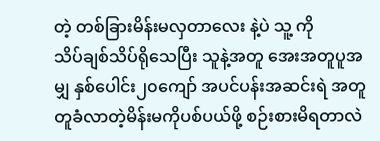တဲ့ တစ်ခြားမိန်းမလှတာလေး နဲ့ပဲ သူ့ ကို
သိပ်ချစ်သိပ်ရိုသေပြီး သူနဲ့အတူ အေးအတူပူအမျှ နှစ်ပေါင်း၂၀ကျော် အပင်ပန်းအဆင်းရဲ အတူတူခံလာတဲ့မိန်းမကိုပစ်ပယ်ဖို့ စဉ်းစားမိရတာလဲ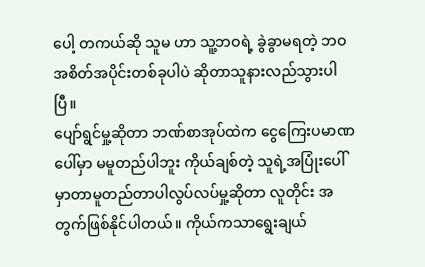ပေါ့ တကယ်ဆို သူမ ဟာ သူ့ဘဝရဲ့ ခွဲခွာမရတဲ့ ဘဝ အစိတ်အပိုင်းတစ်ခုပါပဲ ဆိုတာသူနားလည်သွားပါပြီ။
ပျော်ရွင်မှု့ဆိုတာ ဘဏ်စာအုပ်ထဲက ငွေကြေးပမာဏပေါ်မှာ မမူတည်ပါဘူး ကိုယ်ချစ်တဲ့ သူရဲ့အပြုံးပေါ်မှာတာမူတည်တာပါလွပ်လပ်မှု့ဆိုတာ လူတိုင်း အတွက်ဖြစ်နိုင်ပါတယ်။ ကိုယ်ကသာရွေးချယ်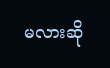မလားဆို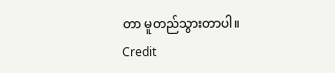တာ မူတည်သွားတာပါ။
Credit